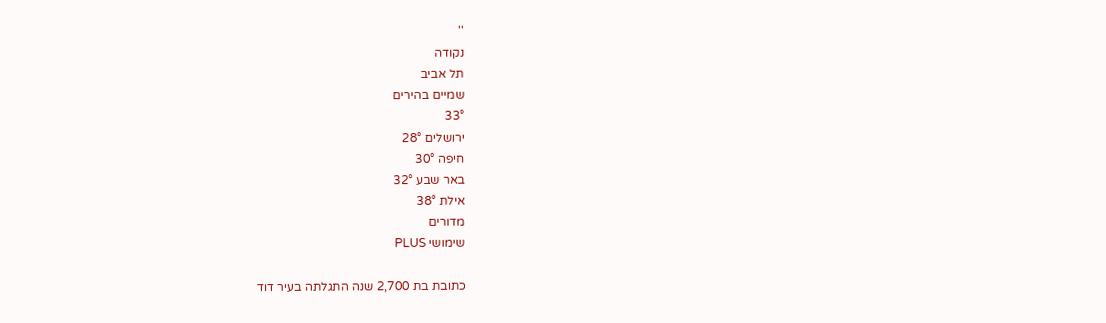''
נקודה
תל אביב
שמיים בהירים
33°
ירושלים 28°
חיפה 30°
באר שבע 32°
אילת 38°
מדורים
שימושי PLUS

כתובת בת 2,700 שנה התגלתה בעיר דוד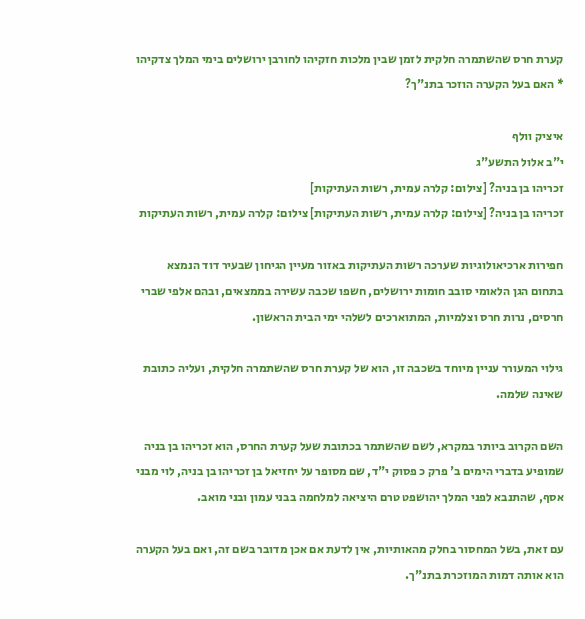קערת חרס שהשתמרה חלקית לזמן שבין מלכות חזקיהו לחורבן ירושלים בימי המלך צדקיהו * האם בעל הקערה הוזכר בתנ"ך?

איציק וולף
י"ב אלול התשע"ג
זכריהו בן בניה? [צילום: קלרה עמית, רשות העתיקות]
זכריהו בן בניה? [צילום: קלרה עמית, רשות העתיקות] צילום: קלרה עמית, רשות העתיקות

חפירות ארכיאולוגיות שערכה רשות העתיקות באזור מעיין הגיחון שבעיר דוד הנמצא בתחום הגן הלאומי סובב חומות ירושלים, חשפו שכבה עשירה בממצאים, ובהם אלפי שברי חרסים, נרות חרס וצלמיות, המתוארכים לשלהי ימי הבית הראשון.

גילוי המעורר עניין מיוחד בשכבה זו, הוא של קערת חרס שהשתמרה חלקית, ועליה כתובת שאינה שלמה.

השם הקרוב ביותר במקרא, לשם שהשתמר בכתובת שעל קערת החרס, הוא זכריהו בן בניה שמופיע בדברי הימים ב' פרק כ פסוק י"ד, שם מסופר על יחזיאל בן זכריהו בן בניה, לוי מבני אסף, שהתנבא לפני המלך יהושפט טרם היציאה למלחמה בבני עמון ובני מואב.

עם זאת, בשל המחסור בחלק מהאותיות, אין לדעת אם אכן מדובר בשם זה, ואם בעל הקערה הוא אותה דמות המוזכרת בתנ"ך.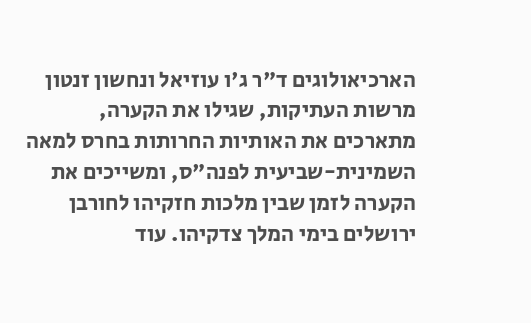הארכיאולוגים ד"ר ג'ו עוזיאל ונחשון זנטון מרשות העתיקות, שגילו את הקערה, מתארכים את האותיות החרותות בחרס למאה השמינית-שביעית לפנה"ס, ומשייכים את הקערה לזמן שבין מלכות חזקיהו לחורבן ירושלים בימי המלך צדקיהו. עוד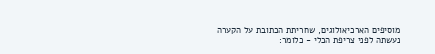מוסיפים הארכיאולוגים, שחריתת הכתובת על הקערה נעשתה לפני צריפת הכלי - כלומר: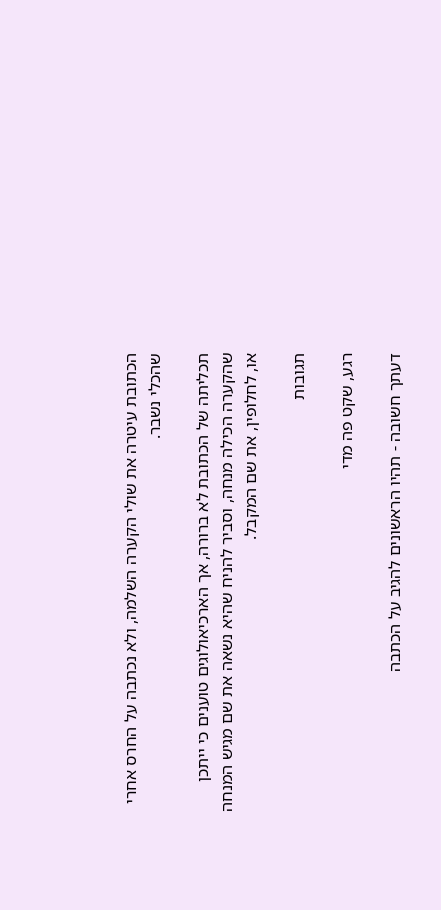הכתובת עיטרה את שולי הקערה השלמה, ולא נכתבה על החרס אחרי שהכלי נשבר.

תכליתה של הכתובת לא ברורה, אך הארכיאולוגים טוענים כי ייתכן שהקערה הכילה מנחה, וסביר להניח שהיא נשאה את שם מגיש המנחה או, לחלופין, את שם המקבל.

תגובות

רגע, שקט פה מדי

דעתך חשובה - תהיו הראשונים להגיב על הכתבה